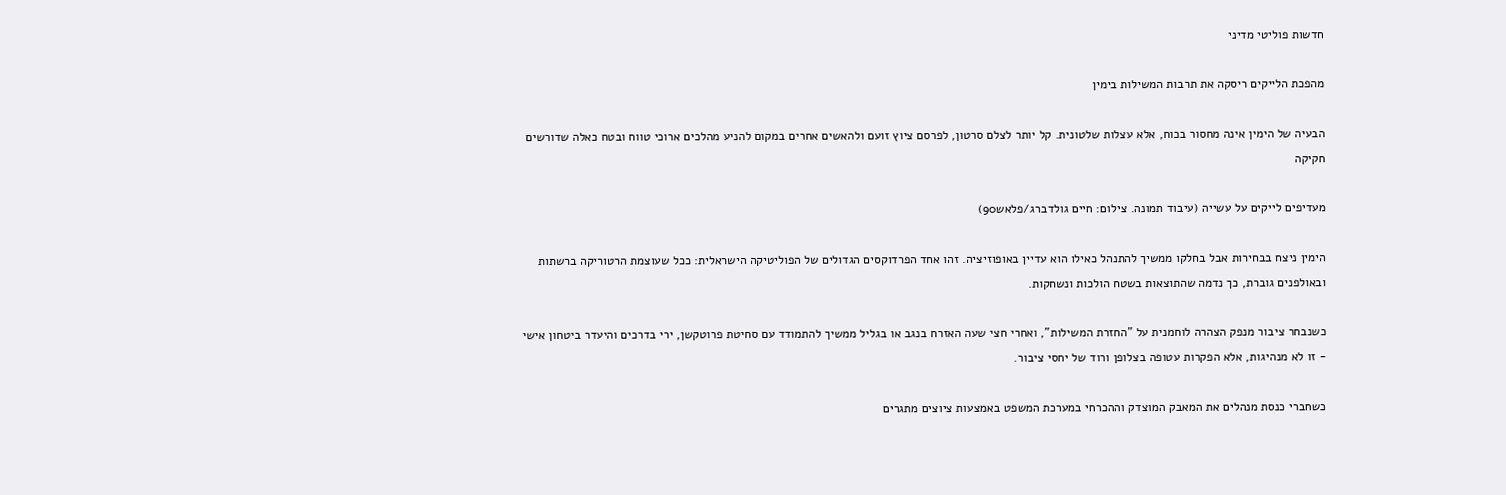חדשות פוליטי מדיני

מהפכת הלייקים ריסקה את תרבות המשילות בימין

הבעיה של הימין אינה מחסור בכוח, אלא עצלות שלטונית. קל יותר לצלם סרטון, לפרסם ציוץ זועם ולהאשים אחרים במקום להניע מהלכים ארוכי טווח ובטח כאלה שדורשים חקיקה

מעדיפים לייקים על עשייה (עיבוד תמונה. צילום: חיים גולדברג/פלאש90)

הימין ניצח בבחירות אבל בחלקו ממשיך להתנהל כאילו הוא עדיין באופוזיציה. זהו אחד הפרדוקסים הגדולים של הפוליטיקה הישראלית: ככל שעוצמת הרטוריקה ברשתות ובאולפנים גוברת, כך נדמה שהתוצאות בשטח הולכות ונשחקות.

כשנבחר ציבור מנפק הצהרה לוחמנית על "החזרת המשילות", ואחרי חצי שעה האזרח בנגב או בגליל ממשיך להתמודד עם סחיטת פרוטקשן, ירי בדרכים והיעדר ביטחון אישי - זו לא מנהיגות, אלא הפקרות עטופה בצלופן ורוד של יחסי ציבור.

כשחברי כנסת מנהלים את המאבק המוצדק וההכרחי במערכת המשפט באמצעות ציוצים מתגרים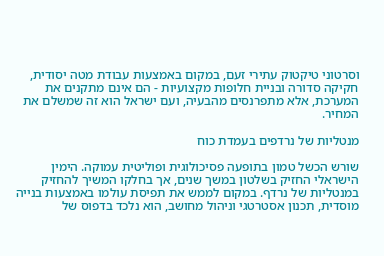וסרטוני טיקטוק עתירי זעם, במקום באמצעות עבודת מטה יסודית, חקיקה סדורה ובניית חלופות מקצועיות - הם אינם מתקנים את המערכת, אלא מתפרנסים מהבעיה, ועם ישראל הוא זה שמשלם את המחיר.

מנטליות של נרדפים בעמדת כוח

שורש הכשל טמון בתופעה פסיכולוגית ופוליטית עמוקה. הימין הישראלי החזיק בשלטון במשך שנים, אך בחלקו המשיך להחזיק במנטליות של נרדף. במקום לממש את תפיסת עולמו באמצעות בנייה מוסדית, תכנון אסטרטגי וניהול מחושב, הוא נלכד בדפוס של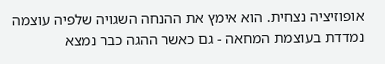אופוזיציה נצחית. הוא אימץ את ההנחה השגויה שלפיה עוצמה נמדדת בעוצמת המחאה - גם כאשר ההגה כבר נמצא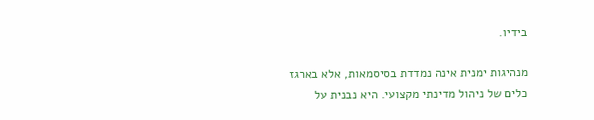בידיו.

מנהיגות ימנית אינה נמדדת בסיסמאות, אלא בארגז כלים של ניהול מדינתי מקצועי. היא נבנית על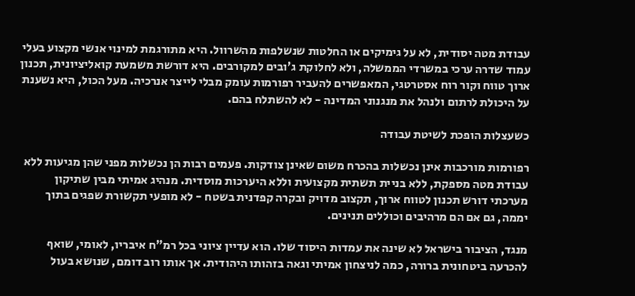עבודת מטה יסודית, לא על גימיקים או החלטות שנשלפות מהשרוול. היא מתורגמת למינוי אנשי מקצוע בעלי עמוד שדרה ערכי במשרדי הממשלה, ולא לחלוקת ג'ובים למקורבים. היא דורשת משמעת קואליציונית, תכנון ארוך טווח וקור רוח אסטרטגי, המאפשרים להעביר רפורמות עומק מבלי לייצר אנרכיה. מעל הכול, היא נשענת על היכולת לרתום ולנהל את מנגנוני המדינה - לא להשתלח בהם.

כשעצלות הופכת לשיטת עבודה

רפורמות מורכבות אינן נכשלות בהכרח משום שאינן צודקות. פעמים רבות הן נכשלות מפני שהן מגיעות ללא עבודת מטה מספקת, ללא בניית תשתית מקצועית וללא היערכות מוסדית. מנהיג אמיתי מבין שתיקון מערכתי דורש תכנון לטווח ארוך, תקצוב מדויק ובקרה קפדנית בשטח - לא מופעי תקשורת שפגים בתוך יממה, גם אם הם מרהיבים וכוללים תנינים.

מנגד, הציבור בישראל לא שינה את עמדות היסוד שלו. הוא עדיין ציוני בכל רמ"ח איבריו, לאומי, שואף להכרעה ביטחונית ברורה, כמה לניצחון אמיתי וגאה בזהותו היהודית. אך אותו רוב דומם, שנושא בעול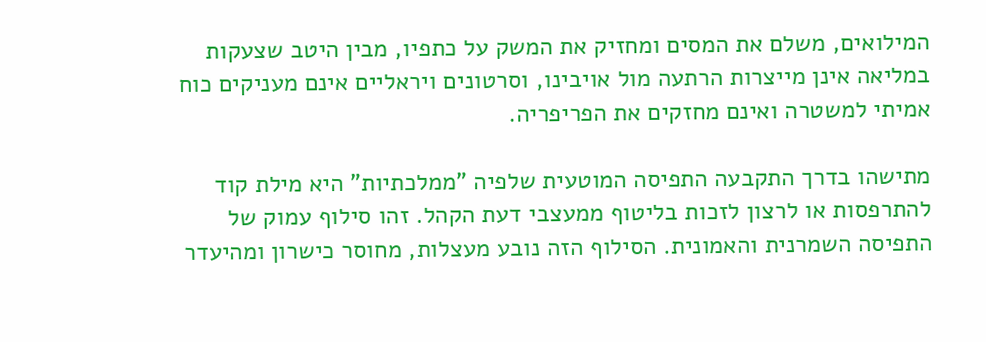המילואים, משלם את המסים ומחזיק את המשק על כתפיו, מבין היטב שצעקות במליאה אינן מייצרות הרתעה מול אויבינו, וסרטונים ויראליים אינם מעניקים כוח אמיתי למשטרה ואינם מחזקים את הפריפריה.

מתישהו בדרך התקבעה התפיסה המוטעית שלפיה "ממלכתיות" היא מילת קוד להתרפסות או לרצון לזכות בליטוף ממעצבי דעת הקהל. זהו סילוף עמוק של התפיסה השמרנית והאמונית. הסילוף הזה נובע מעצלות, מחוסר כישרון ומהיעדר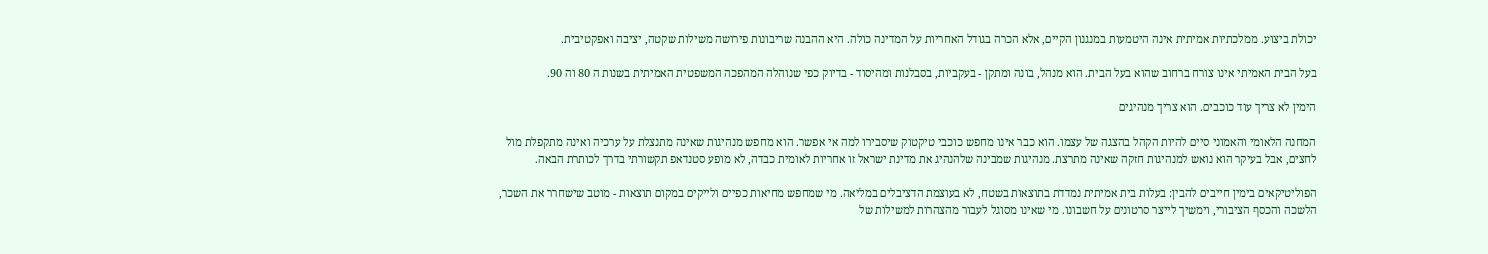יכולת ביצוע. ממלכתיות אמיתית אינה היטמעות במנגנון הקיים, אלא הכרה בגודל האחריות על המדינה כולה. היא ההבנה שריבונות פירושה משילות שקטה, יציבה ואפקטיבית.

בעל הבית האמיתי אינו צורח ברחוב שהוא בעל הבית. הוא מנהל, בונה ומתקן - בעקביות, בסבלנות ומהיסוד - בדיוק כפי שנוהלה המהפכה המשפטית האמיתית בשנות ה 80 וה 90.

הימין לא צריך עוד כוכבים. הוא צריך מנהיגים

המחנה הלאומי והאמוני סיים להיות הקהל בהצגה של עצמו. הוא כבר אינו מחפש כוכבי טיקטוק שיסבירו למה אי אפשר. הוא מחפש מנהיגות שאינה מתנצלת על ערכיה ואינה מתקפלת מול לחצים, אבל בעיקר הוא נואש למנהיגות חזקה שאינה מתרצת. מנהיגות שמבינה שלהנהיג את מדינת ישראל זו אחריות לאומית כבדה, לא מופע סטנדאפ תקשורתי בדרך לכותרת הבאה.

הפוליטיקאים בימין חייבים להבין: בעלות בית אמיתית נמדדת בתוצאות בשטח, לא בעוצמת הדציבלים במליאה. מי שמחפש מחיאות כפיים ולייקים במקום תוצאות - מוטב שישחרר את השכר, הלשכה והכסף הציבורי, וימשיך לייצר סרטונים על חשבונו. מי שאינו מסוגל לעבור מהצהרות למשילות של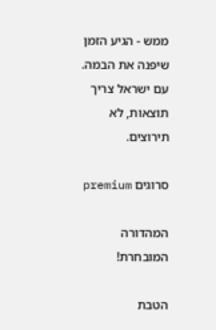ממש - הגיע הזמן שיפנה את הבמה. עם ישראל צריך תוצאות, לא תירוצים.

סרוגים premium

המהדורה המובחרת!

הטבת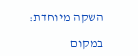השקה מיוחדת:

במקום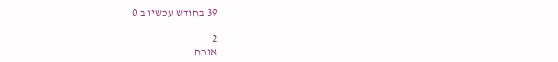39 בחודש עכשיו ב 0

2
אורח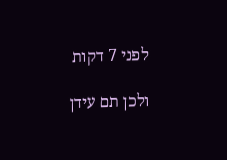לפני 7 דקות

ולכן תם עידן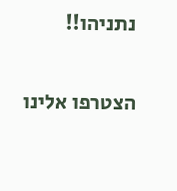נתניהו!!

הצטרפו אלינו